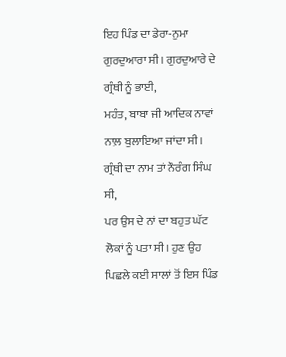ਇਹ ਪਿੰਡ ਦਾ ਡੇਰਾ-ਨੁਮਾ ਗੁਰਦੁਆਰਾ ਸੀ। ਗੁਰਦੁਆਰੇ ਦੇ ਗ੍ਰੰਥੀ ਨੂੰ ਭਾਈ,
ਮਹੰਤ, ਬਾਬਾ ਜੀ ਆਦਿਕ ਨਾਵਾਂ ਨਾਲ਼ ਬੁਲਾਇਆ ਜਾਂਦਾ ਸੀ। ਗ੍ਰੰਥੀ ਦਾ ਨਾਮ ਤਾਂ ਨੌਰੰਗ ਸਿੰਘ ਸੀ,
ਪਰ ਉਸ ਦੇ ਨਾਂ ਦਾ ਬਹੁਤ ਘੱਟ ਲੋਕਾਂ ਨੂੰ ਪਤਾ ਸੀ। ਹੁਣ ਉਹ ਪਿਛਲੇ ਕਈ ਸਾਲਾਂ ਤੋਂ ਇਸ ਪਿੰਡ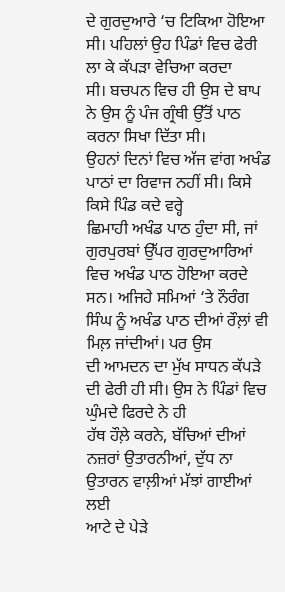ਦੇ ਗੁਰਦੁਆਰੇ ‘ਚ ਟਿਕਿਆ ਹੋਇਆ ਸੀ। ਪਹਿਲਾਂ ਉਹ ਪਿੰਡਾਂ ਵਿਚ ਫੇਰੀ ਲਾ ਕੇ ਕੱਪੜਾ ਵੇਚਿਆ ਕਰਦਾ
ਸੀ। ਬਚਪਨ ਵਿਚ ਹੀ ਉਸ ਦੇ ਬਾਪ ਨੇ ਉਸ ਨੂੰ ਪੰਜ ਗ੍ਰੰਥੀ ਉੱਤੋਂ ਪਾਠ ਕਰਨਾ ਸਿਖਾ ਦਿੱਤਾ ਸੀ।
ਉਹਨਾਂ ਦਿਨਾਂ ਵਿਚ ਅੱਜ ਵਾਂਗ ਅਖੰਡ ਪਾਠਾਂ ਦਾ ਰਿਵਾਜ ਨਹੀਂ ਸੀ। ਕਿਸੇ ਕਿਸੇ ਪਿੰਡ ਕਦੇ ਵਰ੍ਹੇ
ਛਿਮਾਹੀ ਅਖੰਡ ਪਾਠ ਹੁੰਦਾ ਸੀ, ਜਾਂ ਗੁਰਪੁਰਬਾਂ ਉੱਪਰ ਗੁਰਦੁਆਰਿਆਂ ਵਿਚ ਅਖੰਡ ਪਾਠ ਹੋਇਆ ਕਰਦੇ
ਸਨ। ਅਜਿਹੇ ਸਮਿਆਂ ‘ਤੇ ਨੌਰੰਗ ਸਿੰਘ ਨੂੰ ਅਖੰਡ ਪਾਠ ਦੀਆਂ ਰੌਲ਼ਾਂ ਵੀ ਮਿਲ਼ ਜਾਂਦੀਆਂ। ਪਰ ਉਸ
ਦੀ ਆਮਦਨ ਦਾ ਮੁੱਖ ਸਾਧਨ ਕੱਪੜੇ ਦੀ ਫੇਰੀ ਹੀ ਸੀ। ਉਸ ਨੇ ਪਿੰਡਾਂ ਵਿਚ ਘੁੰਮਦੇ ਫਿਰਦੇ ਨੇ ਹੀ
ਹੱਥ ਹੌਲ਼ੇ ਕਰਨੇ, ਬੱਚਿਆਂ ਦੀਆਂ ਨਜ਼ਰਾਂ ਉਤਾਰਨੀਆਂ, ਦੁੱਧ ਨਾ ਉਤਾਰਨ ਵਾਲ਼ੀਆਂ ਮੱਝਾਂ ਗਾਈਆਂ ਲਈ
ਆਟੇ ਦੇ ਪੇੜੇ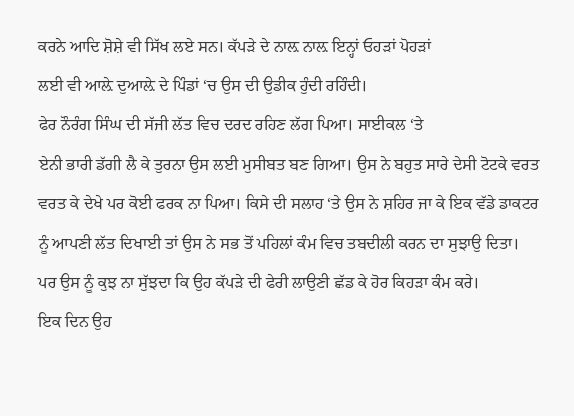ਕਰਨੇ ਆਦਿ ਸ਼ੋਸ਼ੇ ਵੀ ਸਿੱਖ ਲਏ ਸਨ। ਕੱਪੜੇ ਦੇ ਨਾਲ਼ ਨਾਲ਼ ਇਨ੍ਹਾਂ ਓਹੜਾਂ ਪੋਹੜਾਂ
ਲਈ ਵੀ ਆਲ਼ੇ ਦੁਆਲ਼ੇ ਦੇ ਪਿੰਡਾਂ ‘ਚ ਉਸ ਦੀ ਉਡੀਕ ਹੁੰਦੀ ਰਹਿੰਦੀ।
ਫੇਰ ਨੌਰੰਗ ਸਿੰਘ ਦੀ ਸੱਜੀ ਲੱਤ ਵਿਚ ਦਰਦ ਰਹਿਣ ਲੱਗ ਪਿਆ। ਸਾਈਕਲ ‘ਤੇ
ਏਨੀ ਭਾਰੀ ਡੱਗੀ ਲੈ ਕੇ ਤੁਰਨਾ ਉਸ ਲਈ ਮੁਸੀਬਤ ਬਣ ਗਿਆ। ਉਸ ਨੇ ਬਹੁਤ ਸਾਰੇ ਦੇਸੀ ਟੋਟਕੇ ਵਰਤ
ਵਰਤ ਕੇ ਦੇਖੇ ਪਰ ਕੋਈ ਫਰਕ ਨਾ ਪਿਆ। ਕਿਸੇ ਦੀ ਸਲਾਹ ‘ਤੇ ਉਸ ਨੇ ਸ਼ਹਿਰ ਜਾ ਕੇ ਇਕ ਵੱਡੇ ਡਾਕਟਰ
ਨੂੰ ਆਪਣੀ ਲੱਤ ਦਿਖਾਈ ਤਾਂ ਉਸ ਨੇ ਸਭ ਤੋਂ ਪਹਿਲਾਂ ਕੰਮ ਵਿਚ ਤਬਦੀਲੀ ਕਰਨ ਦਾ ਸੁਝਾਉ ਦਿਤਾ।
ਪਰ ਉਸ ਨੂੰ ਕੁਝ ਨਾ ਸੁੱਝਦਾ ਕਿ ਉਹ ਕੱਪੜੇ ਦੀ ਫੇਰੀ ਲਾਉਣੀ ਛੱਡ ਕੇ ਹੋਰ ਕਿਹੜਾ ਕੰਮ ਕਰੇ।
ਇਕ ਦਿਨ ਉਹ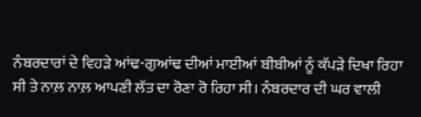ਨੰਬਰਦਾਰਾਂ ਦੇ ਵਿਹੜੇ ਆਂਢ-ਗੁਆਂਢ ਦੀਆਂ ਮਾਈਆਂ ਬੀਬੀਆਂ ਨੂੰ ਕੱਪੜੇ ਦਿਖਾ ਰਿਹਾ
ਸੀ ਤੇ ਨਾਲ਼ ਨਾਲ਼ ਆਪਣੀ ਲੱਤ ਦਾ ਰੋਣਾ ਰੋ ਰਿਹਾ ਸੀ। ਨੰਬਰਦਾਰ ਦੀ ਘਰ ਵਾਲੀ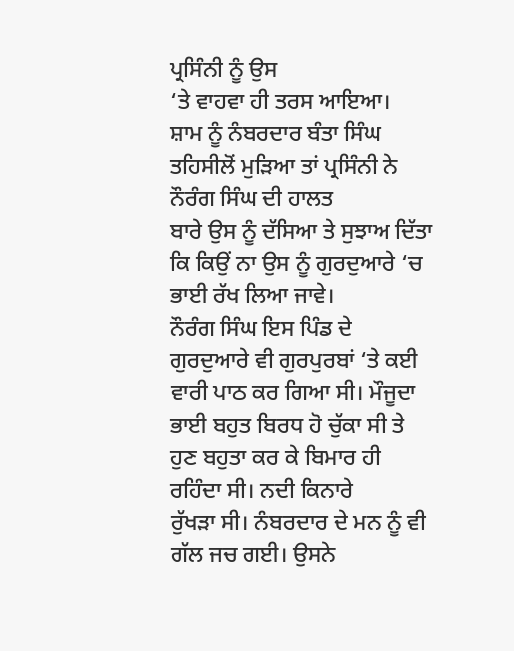ਪ੍ਰਸਿੰਨੀ ਨੂੰ ਉਸ
‘ਤੇ ਵਾਹਵਾ ਹੀ ਤਰਸ ਆਇਆ।
ਸ਼ਾਮ ਨੂੰ ਨੰਬਰਦਾਰ ਬੰਤਾ ਸਿੰਘ ਤਹਿਸੀਲੋਂ ਮੁੜਿਆ ਤਾਂ ਪ੍ਰਸਿੰਨੀ ਨੇ ਨੌਰੰਗ ਸਿੰਘ ਦੀ ਹਾਲਤ
ਬਾਰੇ ਉਸ ਨੂੰ ਦੱਸਿਆ ਤੇ ਸੁਝਾਅ ਦਿੱਤਾ ਕਿ ਕਿਉਂ ਨਾ ਉਸ ਨੂੰ ਗੁਰਦੁਆਰੇ ‘ਚ ਭਾਈ ਰੱਖ ਲਿਆ ਜਾਵੇ।
ਨੌਰੰਗ ਸਿੰਘ ਇਸ ਪਿੰਡ ਦੇ ਗੁਰਦੁਆਰੇ ਵੀ ਗੁਰਪੁਰਬਾਂ ‘ਤੇ ਕਈ ਵਾਰੀ ਪਾਠ ਕਰ ਗਿਆ ਸੀ। ਮੌਜੂਦਾ
ਭਾਈ ਬਹੁਤ ਬਿਰਧ ਹੋ ਚੁੱਕਾ ਸੀ ਤੇ ਹੁਣ ਬਹੁਤਾ ਕਰ ਕੇ ਬਿਮਾਰ ਹੀ ਰਹਿੰਦਾ ਸੀ। ਨਦੀ ਕਿਨਾਰੇ
ਰੁੱਖੜਾ ਸੀ। ਨੰਬਰਦਾਰ ਦੇ ਮਨ ਨੂੰ ਵੀ ਗੱਲ ਜਚ ਗਈ। ਉਸਨੇ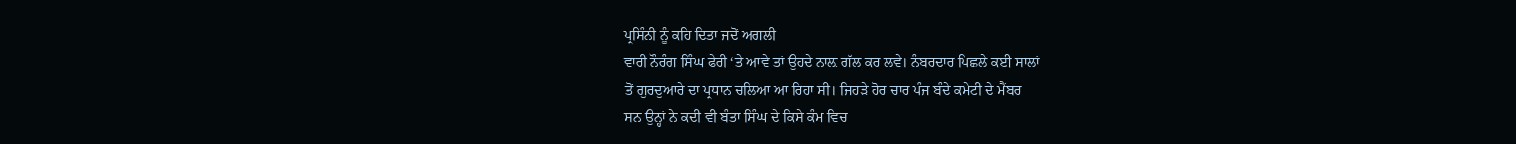ਪ੍ਰਸਿੰਨੀ ਨੂੰ ਕਹਿ ਦਿਤਾ ਜਦੋਂ ਅਗਲੀ
ਵਾਰੀ ਨੌਰੰਗ ਸਿੰਘ ਫੇਰੀ ‘ਤੇ ਆਵੇ ਤਾਂ ਉਹਦੇ ਨਾਲ਼ ਗੱਲ ਕਰ ਲਵੇ। ਨੰਬਰਦਾਰ ਪਿਛਲੇ ਕਈ ਸਾਲਾਂ
ਤੋਂ ਗੁਰਦੁਆਰੇ ਦਾ ਪ੍ਰਧਾਨ ਚਲਿਆ ਆ ਰਿਹਾ ਸੀ। ਜਿਹੜੇ ਹੋਰ ਚਾਰ ਪੰਜ ਬੰਦੇ ਕਮੇਟੀ ਦੇ ਮੈਂਬਰ
ਸਨ ਉਨ੍ਹਾਂ ਨੇ ਕਦੀ ਵੀ ਬੰਤਾ ਸਿੰਘ ਦੇ ਕਿਸੇ ਕੰਮ ਵਿਚ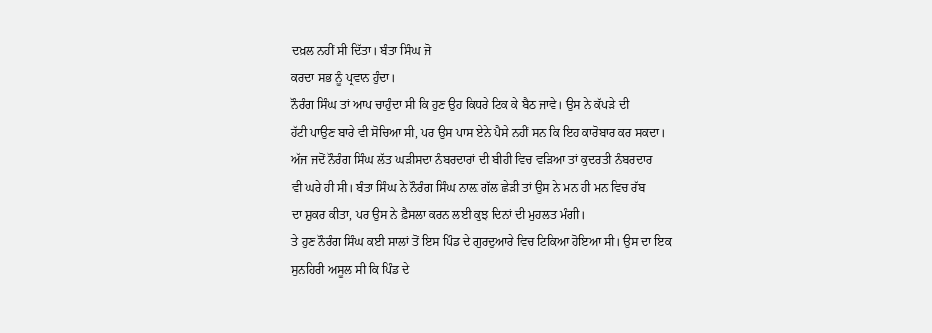ਦਖ਼ਲ ਨਹੀਂ ਸੀ ਦਿੱਤਾ। ਬੰਤਾ ਸਿੰਘ ਜੋ
ਕਰਦਾ ਸਭ ਨੂੰ ਪ੍ਰਵਾਨ ਹੁੰਦਾ।
ਨੌਰੰਗ ਸਿੰਘ ਤਾਂ ਆਪ ਚਾਹੁੰਦਾ ਸੀ ਕਿ ਹੁਣ ਉਹ ਕਿਧਰੇ ਟਿਕ ਕੇ ਬੈਠ ਜਾਵੇ। ਉਸ ਨੇ ਕੱਪੜੇ ਦੀ
ਹੱਟੀ ਪਾਉਣ ਬਾਰੇ ਵੀ ਸੋਚਿਆ ਸੀ, ਪਰ ਉਸ ਪਾਸ ਏਨੇ ਪੈਸੇ ਨਹੀਂ ਸਨ ਕਿ ਇਹ ਕਾਰੋਬਾਰ ਕਰ ਸਕਦਾ।
ਅੱਜ ਜਦੋਂ ਨੌਰੰਗ ਸਿੰਘ ਲੱਤ ਘੜੀਸਦਾ ਨੰਬਰਦਾਰਾਂ ਦੀ ਬੀਹੀ ਵਿਚ ਵੜਿਆ ਤਾਂ ਕੁਦਰਤੀ ਨੰਬਰਦਾਰ
ਵੀ ਘਰੇ ਹੀ ਸੀ। ਬੰਤਾ ਸਿੰਘ ਨੇ ਨੌਰੰਗ ਸਿੰਘ ਨਾਲ਼ ਗੱਲ ਛੇੜੀ ਤਾਂ ਉਸ ਨੇ ਮਨ ਹੀ ਮਨ ਵਿਚ ਰੱਬ
ਦਾ ਸ਼ੁਕਰ ਕੀਤਾ, ਪਰ ਉਸ ਨੇ ਫ਼ੈਸਲਾ ਕਰਨ ਲਈ ਕੁਝ ਦਿਨਾਂ ਦੀ ਮੁਹਲਤ ਮੰਗੀ।
ਤੇ ਹੁਣ ਨੌਰੰਗ ਸਿੰਘ ਕਈ ਸਾਲਾਂ ਤੋਂ ਇਸ ਪਿੰਡ ਦੇ ਗੁਰਦੁਆਰੇ ਵਿਚ ਟਿਕਿਆ ਹੋਇਆ ਸੀ। ਉਸ ਦਾ ਇਕ
ਸੁਨਹਿਰੀ ਅਸੂਲ ਸੀ ਕਿ ਪਿੰਡ ਦੇ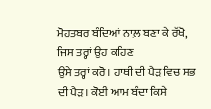ਮੋਹਤਬਰ ਬੰਦਿਆਂ ਨਾਲ਼ ਬਣਾ ਕੇ ਰੱਖੋ, ਜਿਸ ਤਰ੍ਹਾਂ ਉਹ ਕਹਿਣ
ਉਸੇ ਤਰ੍ਹਾਂ ਕਰੋ। ਹਾਥੀ ਦੀ ਪੈੜ ਵਿਚ ਸਭ ਦੀ ਪੈੜ। ਕੋਈ ਆਮ ਬੰਦਾ ਕਿਸੇ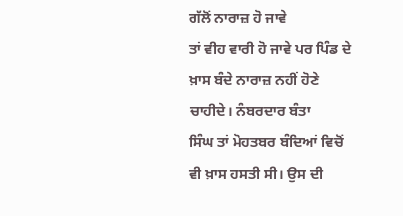ਗੱਲੋਂ ਨਾਰਾਜ਼ ਹੋ ਜਾਵੇ
ਤਾਂ ਵੀਹ ਵਾਰੀ ਹੋ ਜਾਵੇ ਪਰ ਪਿੰਡ ਦੇ ਖ਼ਾਸ ਬੰਦੇ ਨਾਰਾਜ਼ ਨਹੀਂ ਹੋਣੇ ਚਾਹੀਦੇ। ਨੰਬਰਦਾਰ ਬੰਤਾ
ਸਿੰਘ ਤਾਂ ਮੋਹਤਬਰ ਬੰਦਿਆਂ ਵਿਚੋਂ ਵੀ ਖ਼ਾਸ ਹਸਤੀ ਸੀ। ਉਸ ਦੀ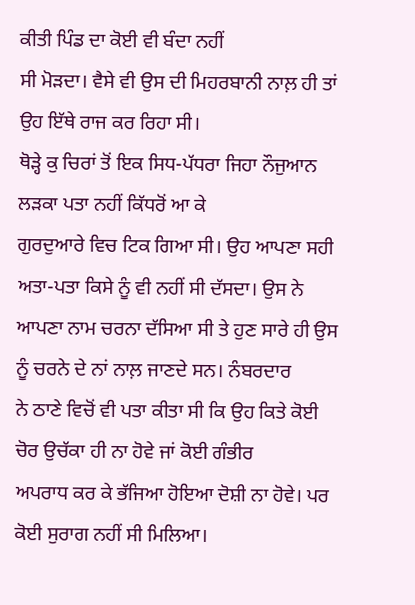ਕੀਤੀ ਪਿੰਡ ਦਾ ਕੋਈ ਵੀ ਬੰਦਾ ਨਹੀਂ
ਸੀ ਮੋੜਦਾ। ਵੈਸੇ ਵੀ ਉਸ ਦੀ ਮਿਹਰਬਾਨੀ ਨਾਲ਼ ਹੀ ਤਾਂ ਉਹ ਇੱਥੇ ਰਾਜ ਕਰ ਰਿਹਾ ਸੀ।
ਥੋੜ੍ਹੇ ਕੁ ਚਿਰਾਂ ਤੋਂ ਇਕ ਸਿਧ-ਪੱਧਰਾ ਜਿਹਾ ਨੌਜੁਆਨ ਲੜਕਾ ਪਤਾ ਨਹੀਂ ਕਿੱਧਰੋਂ ਆ ਕੇ
ਗੁਰਦੁਆਰੇ ਵਿਚ ਟਿਕ ਗਿਆ ਸੀ। ਉਹ ਆਪਣਾ ਸਹੀ ਅਤਾ-ਪਤਾ ਕਿਸੇ ਨੂੰ ਵੀ ਨਹੀਂ ਸੀ ਦੱਸਦਾ। ਉਸ ਨੇ
ਆਪਣਾ ਨਾਮ ਚਰਨਾ ਦੱਸਿਆ ਸੀ ਤੇ ਹੁਣ ਸਾਰੇ ਹੀ ਉਸ ਨੂੰ ਚਰਨੇ ਦੇ ਨਾਂ ਨਾਲ਼ ਜਾਣਦੇ ਸਨ। ਨੰਬਰਦਾਰ
ਨੇ ਠਾਣੇ ਵਿਚੋਂ ਵੀ ਪਤਾ ਕੀਤਾ ਸੀ ਕਿ ਉਹ ਕਿਤੇ ਕੋਈ ਚੋਰ ਉਚੱਕਾ ਹੀ ਨਾ ਹੋਵੇ ਜਾਂ ਕੋਈ ਗੰਭੀਰ
ਅਪਰਾਧ ਕਰ ਕੇ ਭੱਜਿਆ ਹੋਇਆ ਦੋਸ਼ੀ ਨਾ ਹੋਵੇ। ਪਰ ਕੋਈ ਸੁਰਾਗ ਨਹੀਂ ਸੀ ਮਿਲਿਆ।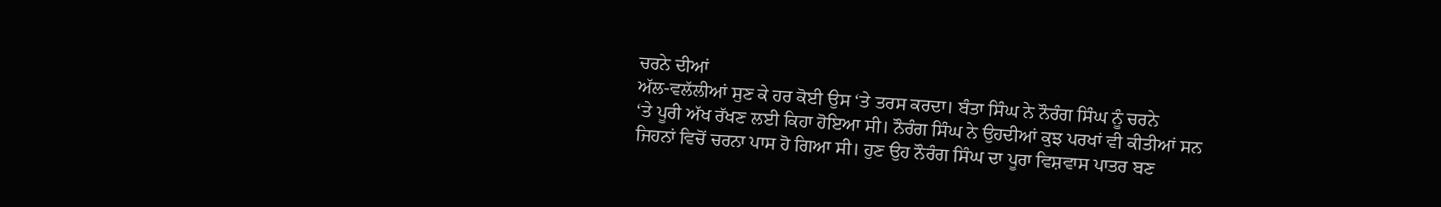ਚਰਨੇ ਦੀਆਂ
ਅੱਲ-ਵਲੱਲੀਆਂ ਸੁਣ ਕੇ ਹਰ ਕੋਈ ਉਸ ‘ਤੇ ਤਰਸ ਕਰਦਾ। ਬੰਤਾ ਸਿੰਘ ਨੇ ਨੌਰੰਗ ਸਿੰਘ ਨੂੰ ਚਰਨੇ
‘ਤੇ ਪੂਰੀ ਅੱਖ ਰੱਖਣ ਲਈ ਕਿਹਾ ਹੋਇਆ ਸੀ। ਨੌਰੰਗ ਸਿੰਘ ਨੇ ਉਹਦੀਆਂ ਕੁਝ ਪਰਖਾਂ ਵੀ ਕੀਤੀਆਂ ਸਨ
ਜਿਹਨਾਂ ਵਿਚੋਂ ਚਰਨਾ ਪਾਸ ਹੋ ਗਿਆ ਸੀ। ਹੁਣ ਉਹ ਨੌਰੰਗ ਸਿੰਘ ਦਾ ਪੂਰਾ ਵਿਸ਼ਵਾਸ ਪਾਤਰ ਬਣ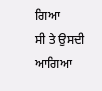ਗਿਆ
ਸੀ ਤੇ ਉਸਦੀ ਆਗਿਆ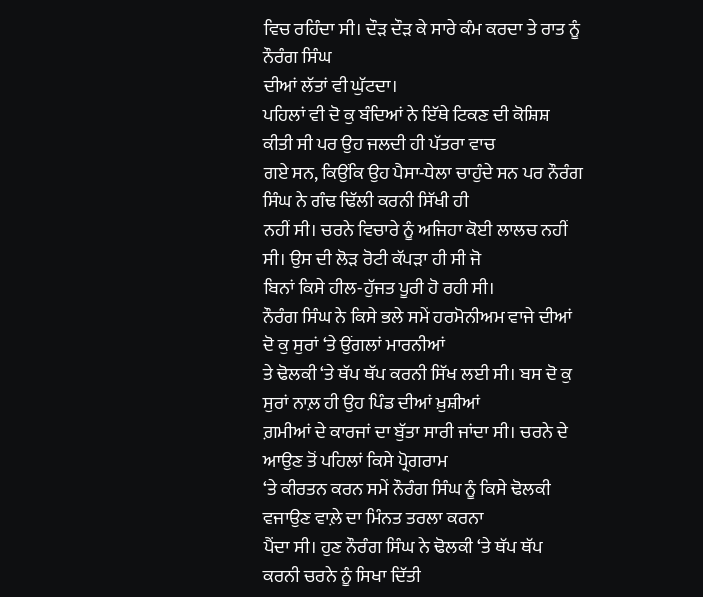ਵਿਚ ਰਹਿੰਦਾ ਸੀ। ਦੌੜ ਦੌੜ ਕੇ ਸਾਰੇ ਕੰਮ ਕਰਦਾ ਤੇ ਰਾਤ ਨੂੰ ਨੌਰੰਗ ਸਿੰਘ
ਦੀਆਂ ਲੱਤਾਂ ਵੀ ਘੁੱਟਦਾ।
ਪਹਿਲਾਂ ਵੀ ਦੋ ਕੁ ਬੰਦਿਆਂ ਨੇ ਇੱਥੇ ਟਿਕਣ ਦੀ ਕੋਸ਼ਿਸ਼ ਕੀਤੀ ਸੀ ਪਰ ਉਹ ਜਲਦੀ ਹੀ ਪੱਤਰਾ ਵਾਚ
ਗਏ ਸਨ, ਕਿਉਂਕਿ ਉਹ ਪੈਸਾ-ਧੇਲਾ ਚਾਹੁੰਦੇ ਸਨ ਪਰ ਨੌਰੰਗ ਸਿੰਘ ਨੇ ਗੰਢ ਢਿੱਲੀ ਕਰਨੀ ਸਿੱਖੀ ਹੀ
ਨਹੀਂ ਸੀ। ਚਰਨੇ ਵਿਚਾਰੇ ਨੂੰ ਅਜਿਹਾ ਕੋਈ ਲਾਲਚ ਨਹੀਂ ਸੀ। ਉਸ ਦੀ ਲੋੜ ਰੋਟੀ ਕੱਪੜਾ ਹੀ ਸੀ ਜੋ
ਬਿਨਾਂ ਕਿਸੇ ਹੀਲ-ਹੁੱਜਤ ਪੂਰੀ ਹੋ ਰਹੀ ਸੀ।
ਨੌਰੰਗ ਸਿੰਘ ਨੇ ਕਿਸੇ ਭਲੇ ਸਮੇਂ ਹਰਮੋਨੀਅਮ ਵਾਜੇ ਦੀਆਂ ਦੋ ਕੁ ਸੁਰਾਂ ‘ਤੇ ਉਂਗਲਾਂ ਮਾਰਨੀਆਂ
ਤੇ ਢੋਲਕੀ ‘ਤੇ ਥੱਪ ਥੱਪ ਕਰਨੀ ਸਿੱਖ ਲਈ ਸੀ। ਬਸ ਦੋ ਕੁ ਸੁਰਾਂ ਨਾਲ਼ ਹੀ ਉਹ ਪਿੰਡ ਦੀਆਂ ਖ਼ੁਸ਼ੀਆਂ
ਗ਼ਮੀਆਂ ਦੇ ਕਾਰਜਾਂ ਦਾ ਬੁੱਤਾ ਸਾਰੀ ਜਾਂਦਾ ਸੀ। ਚਰਨੇ ਦੇ ਆਉਣ ਤੋਂ ਪਹਿਲਾਂ ਕਿਸੇ ਪ੍ਰੋਗਰਾਮ
‘ਤੇ ਕੀਰਤਨ ਕਰਨ ਸਮੇਂ ਨੌਰੰਗ ਸਿੰਘ ਨੂੰ ਕਿਸੇ ਢੋਲਕੀ ਵਜਾਉਣ ਵਾਲ਼ੇ ਦਾ ਮਿੰਨਤ ਤਰਲਾ ਕਰਨਾ
ਪੈਂਦਾ ਸੀ। ਹੁਣ ਨੌਰੰਗ ਸਿੰਘ ਨੇ ਢੋਲਕੀ ‘ਤੇ ਥੱਪ ਥੱਪ ਕਰਨੀ ਚਰਨੇ ਨੂੰ ਸਿਖਾ ਦਿੱਤੀ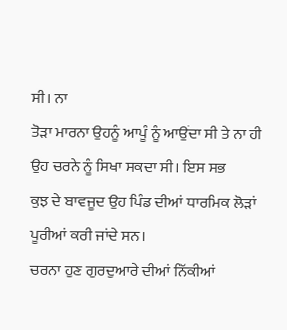ਸੀ। ਨਾ
ਤੋੜਾ ਮਾਰਨਾ ਉਹਨੂੰ ਆਪੂੰ ਨੂੰ ਆਉਂਦਾ ਸੀ ਤੇ ਨਾ ਹੀ ਉਹ ਚਰਨੇ ਨੂੰ ਸਿਖਾ ਸਕਦਾ ਸੀ। ਇਸ ਸਭ
ਕੁਝ ਦੇ ਬਾਵਜੂਦ ਉਹ ਪਿੰਡ ਦੀਆਂ ਧਾਰਮਿਕ ਲੋੜਾਂ ਪੂਰੀਆਂ ਕਰੀ ਜਾਂਦੇ ਸਨ।
ਚਰਨਾ ਹੁਣ ਗੁਰਦੁਆਰੇ ਦੀਆਂ ਨਿੱਕੀਆਂ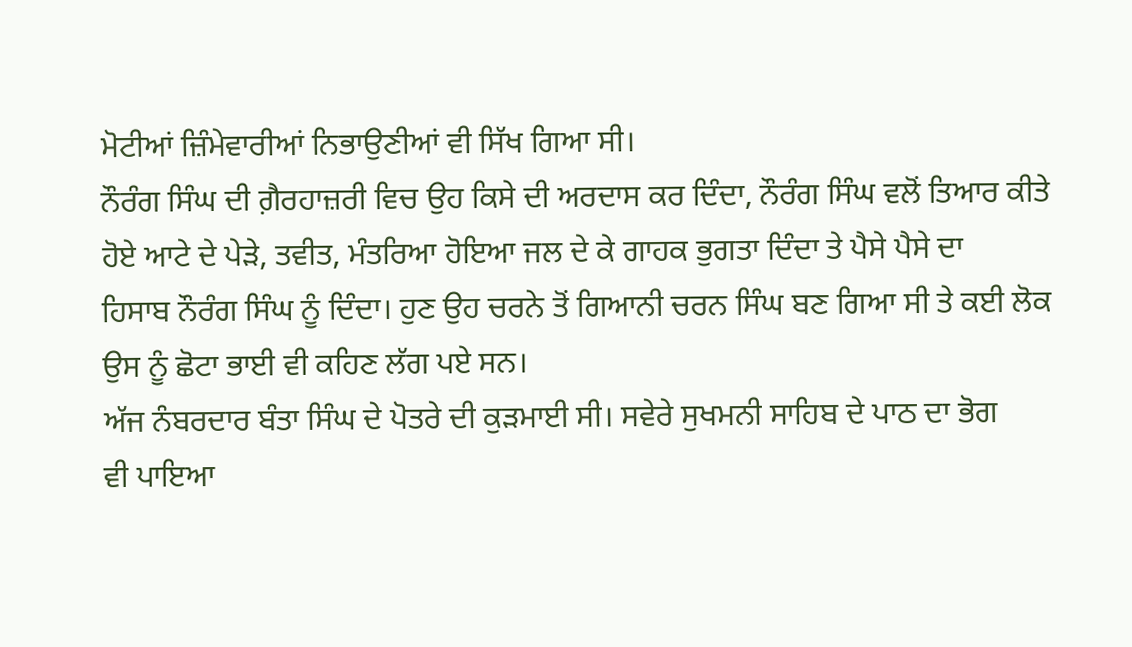ਮੋਟੀਆਂ ਜ਼ਿੰਮੇਵਾਰੀਆਂ ਨਿਭਾਉਣੀਆਂ ਵੀ ਸਿੱਖ ਗਿਆ ਸੀ।
ਨੌਰੰਗ ਸਿੰਘ ਦੀ ਗ਼ੈਰਹਾਜ਼ਰੀ ਵਿਚ ਉਹ ਕਿਸੇ ਦੀ ਅਰਦਾਸ ਕਰ ਦਿੰਦਾ, ਨੌਰੰਗ ਸਿੰਘ ਵਲੋਂ ਤਿਆਰ ਕੀਤੇ
ਹੋਏ ਆਟੇ ਦੇ ਪੇੜੇ, ਤਵੀਤ, ਮੰਤਰਿਆ ਹੋਇਆ ਜਲ ਦੇ ਕੇ ਗਾਹਕ ਭੁਗਤਾ ਦਿੰਦਾ ਤੇ ਪੈਸੇ ਪੈਸੇ ਦਾ
ਹਿਸਾਬ ਨੌਰੰਗ ਸਿੰਘ ਨੂੰ ਦਿੰਦਾ। ਹੁਣ ਉਹ ਚਰਨੇ ਤੋਂ ਗਿਆਨੀ ਚਰਨ ਸਿੰਘ ਬਣ ਗਿਆ ਸੀ ਤੇ ਕਈ ਲੋਕ
ਉਸ ਨੂੰ ਛੋਟਾ ਭਾਈ ਵੀ ਕਹਿਣ ਲੱਗ ਪਏ ਸਨ।
ਅੱਜ ਨੰਬਰਦਾਰ ਬੰਤਾ ਸਿੰਘ ਦੇ ਪੋਤਰੇ ਦੀ ਕੁੜਮਾਈ ਸੀ। ਸਵੇਰੇ ਸੁਖਮਨੀ ਸਾਹਿਬ ਦੇ ਪਾਠ ਦਾ ਭੋਗ
ਵੀ ਪਾਇਆ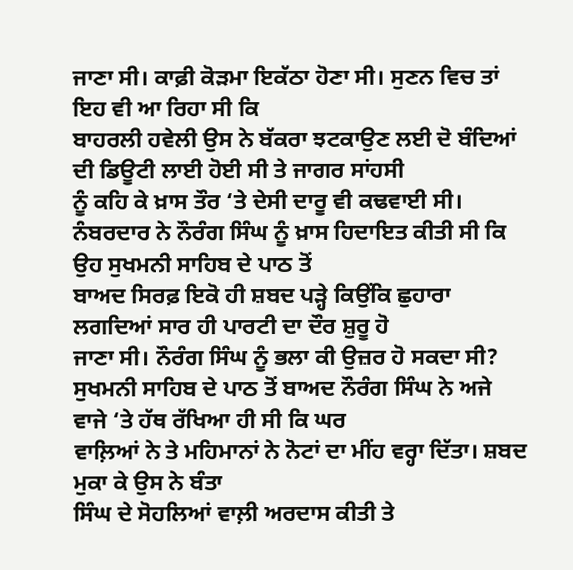ਜਾਣਾ ਸੀ। ਕਾਫ਼ੀ ਕੋੜਮਾ ਇਕੱਠਾ ਹੋਣਾ ਸੀ। ਸੁਣਨ ਵਿਚ ਤਾਂ ਇਹ ਵੀ ਆ ਰਿਹਾ ਸੀ ਕਿ
ਬਾਹਰਲੀ ਹਵੇਲੀ ਉਸ ਨੇ ਬੱਕਰਾ ਝਟਕਾਉਣ ਲਈ ਦੋ ਬੰਦਿਆਂ ਦੀ ਡਿਊਟੀ ਲਾਈ ਹੋਈ ਸੀ ਤੇ ਜਾਗਰ ਸਾਂਹਸੀ
ਨੂੰ ਕਹਿ ਕੇ ਖ਼ਾਸ ਤੌਰ ‘ਤੇ ਦੇਸੀ ਦਾਰੂ ਵੀ ਕਢਵਾਈ ਸੀ।
ਨੰਬਰਦਾਰ ਨੇ ਨੌਰੰਗ ਸਿੰਘ ਨੂੰ ਖ਼ਾਸ ਹਿਦਾਇਤ ਕੀਤੀ ਸੀ ਕਿ ਉਹ ਸੁਖਮਨੀ ਸਾਹਿਬ ਦੇ ਪਾਠ ਤੋਂ
ਬਾਅਦ ਸਿਰਫ਼ ਇਕੋ ਹੀ ਸ਼ਬਦ ਪੜ੍ਹੇ ਕਿਉਂਕਿ ਛੁਹਾਰਾ ਲਗਦਿਆਂ ਸਾਰ ਹੀ ਪਾਰਟੀ ਦਾ ਦੌਰ ਸ਼ੁਰੂ ਹੋ
ਜਾਣਾ ਸੀ। ਨੌਰੰਗ ਸਿੰਘ ਨੂੰ ਭਲਾ ਕੀ ਉਜ਼ਰ ਹੋ ਸਕਦਾ ਸੀ?
ਸੁਖਮਨੀ ਸਾਹਿਬ ਦੇ ਪਾਠ ਤੋਂ ਬਾਅਦ ਨੌਰੰਗ ਸਿੰਘ ਨੇ ਅਜੇ ਵਾਜੇ ‘ਤੇ ਹੱਥ ਰੱਖਿਆ ਹੀ ਸੀ ਕਿ ਘਰ
ਵਾਲ਼ਿਆਂ ਨੇ ਤੇ ਮਹਿਮਾਨਾਂ ਨੇ ਨੋਟਾਂ ਦਾ ਮੀਂਹ ਵਰ੍ਹਾ ਦਿੱਤਾ। ਸ਼ਬਦ ਮੁਕਾ ਕੇ ਉਸ ਨੇ ਬੰਤਾ
ਸਿੰਘ ਦੇ ਸੋਹਲਿਆਂ ਵਾਲ਼ੀ ਅਰਦਾਸ ਕੀਤੀ ਤੇ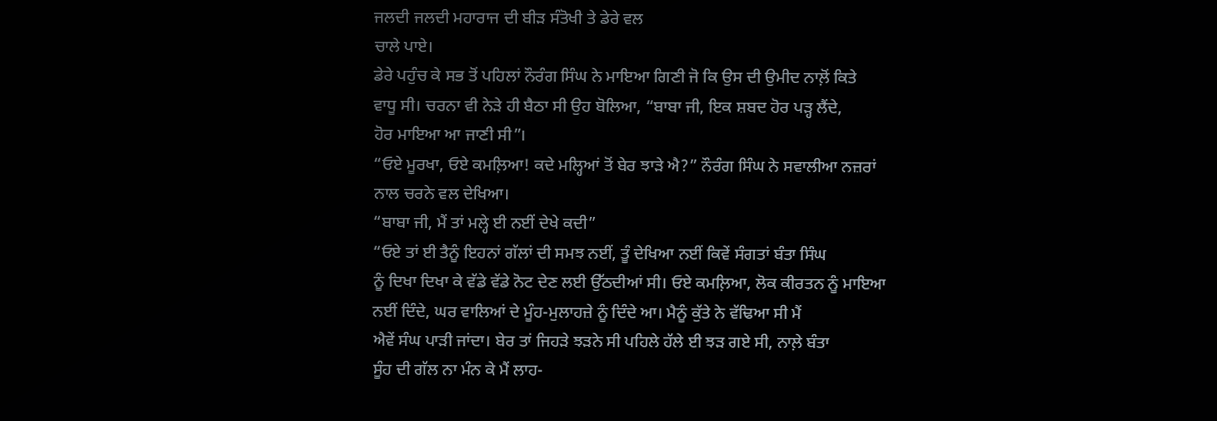ਜਲਦੀ ਜਲਦੀ ਮਹਾਰਾਜ ਦੀ ਬੀੜ ਸੰਤੋਖੀ ਤੇ ਡੇਰੇ ਵਲ
ਚਾਲੇ ਪਾਏ।
ਡੇਰੇ ਪਹੁੰਚ ਕੇ ਸਭ ਤੋਂ ਪਹਿਲਾਂ ਨੌਰੰਗ ਸਿੰਘ ਨੇ ਮਾਇਆ ਗਿਣੀ ਜੋ ਕਿ ਉਸ ਦੀ ਉਮੀਦ ਨਾਲ਼ੋਂ ਕਿਤੇ
ਵਾਧੂ ਸੀ। ਚਰਨਾ ਵੀ ਨੇੜੇ ਹੀ ਬੈਠਾ ਸੀ ਉਹ ਬੋਲਿਆ, “ਬਾਬਾ ਜੀ, ਇਕ ਸ਼ਬਦ ਹੋਰ ਪੜ੍ਹ ਲੈਂਦੇ,
ਹੋਰ ਮਾਇਆ ਆ ਜਾਣੀ ਸੀ”।
“ਓਏ ਮੂਰਖਾ, ਓਏ ਕਮਲ਼ਿਆ! ਕਦੇ ਮਲ੍ਹਿਆਂ ਤੋਂ ਬੇਰ ਝਾੜੇ ਐ?” ਨੌਰੰਗ ਸਿੰਘ ਨੇ ਸਵਾਲੀਆ ਨਜ਼ਰਾਂ
ਨਾਲ ਚਰਨੇ ਵਲ ਦੇਖਿਆ।
“ਬਾਬਾ ਜੀ, ਮੈਂ ਤਾਂ ਮਲ੍ਹੇ ਈ ਨਈਂ ਦੇਖੇ ਕਦੀ”
“ਓਏ ਤਾਂ ਈ ਤੈਨੂੰ ਇਹਨਾਂ ਗੱਲਾਂ ਦੀ ਸਮਝ ਨਈਂ, ਤੂੰ ਦੇਖਿਆ ਨਈਂ ਕਿਵੇਂ ਸੰਗਤਾਂ ਬੰਤਾ ਸਿੰਘ
ਨੂੰ ਦਿਖਾ ਦਿਖਾ ਕੇ ਵੱਡੇ ਵੱਡੇ ਨੋਟ ਦੇਣ ਲਈ ਉੱਠਦੀਆਂ ਸੀ। ਓਏ ਕਮਲ਼ਿਆ, ਲੋਕ ਕੀਰਤਨ ਨੂੰ ਮਾਇਆ
ਨਈਂ ਦਿੰਦੇ, ਘਰ ਵਾਲਿਆਂ ਦੇ ਮੂੰਹ-ਮੁਲਾਹਜ਼ੇ ਨੂੰ ਦਿੰਦੇ ਆ। ਮੈਨੂੰ ਕੁੱਤੇ ਨੇ ਵੱਢਿਆ ਸੀ ਮੈਂ
ਐਵੇਂ ਸੰਘ ਪਾੜੀ ਜਾਂਦਾ। ਬੇਰ ਤਾਂ ਜਿਹੜੇ ਝੜਨੇ ਸੀ ਪਹਿਲੇ ਹੱਲੇ ਈ ਝੜ ਗਏ ਸੀ, ਨਾਲ਼ੇ ਬੰਤਾ
ਸੂੰਹ ਦੀ ਗੱਲ ਨਾ ਮੰਨ ਕੇ ਮੈਂ ਲਾਹ-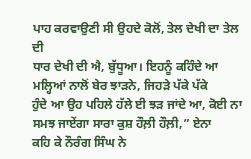ਪਾਹ ਕਰਵਾਉਣੀ ਸੀ ਉਹਦੇ ਕੋਲੋਂ, ਤੇਲ ਦੇਖੀ ਦਾ ਤੇਲ ਦੀ
ਧਾਰ ਦੇਖੀ ਦੀ ਐ, ਬੁੱਧੂਆ। ਇਹਨੂੰ ਕਹਿੰਦੇ ਆ ਮਲ੍ਹਿਆਂ ਨਾਲੋਂ ਬੇਰ ਝਾੜਨੇ, ਜਿਹੜੇ ਪੱਕੇ ਪੱਕੇ
ਹੁੰਦੇ ਆ ਉਹ ਪਹਿਲੇ ਹੱਲੇ ਈ ਝੜ ਜਾਂਦੇ ਆ, ਕੋਈ ਨਾ ਸਮਝ ਜਾਏਂਗਾ ਸਾਰਾ ਕੁਸ਼ ਹੌਲ਼ੀ ਹੌਲ਼ੀ,” ਏਨਾ
ਕਹਿ ਕੇ ਨੌਰੰਗ ਸਿੰਘ ਨੇ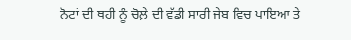ਨੋਟਾਂ ਦੀ ਥਹੀ ਨੂੰ ਚੋਲ਼ੇ ਦੀ ਵੱਡੀ ਸਾਰੀ ਜੇਬ ਵਿਚ ਪਾਇਆ ਤੇ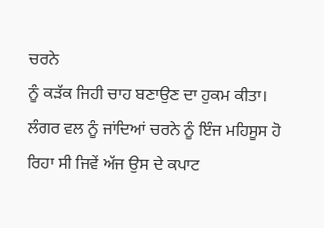ਚਰਨੇ
ਨੂੰ ਕੜੱਕ ਜਿਹੀ ਚਾਹ ਬਣਾਉਣ ਦਾ ਹੁਕਮ ਕੀਤਾ।
ਲੰਗਰ ਵਲ ਨੂੰ ਜਾਂਦਿਆਂ ਚਰਨੇ ਨੂੰ ਇੰਜ ਮਹਿਸੂਸ ਹੋ ਰਿਹਾ ਸੀ ਜਿਵੇਂ ਅੱਜ ਉਸ ਦੇ ਕਪਾਟ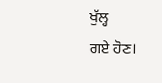ਖੁੱਲ੍ਹ
ਗਏ ਹੋਣ।